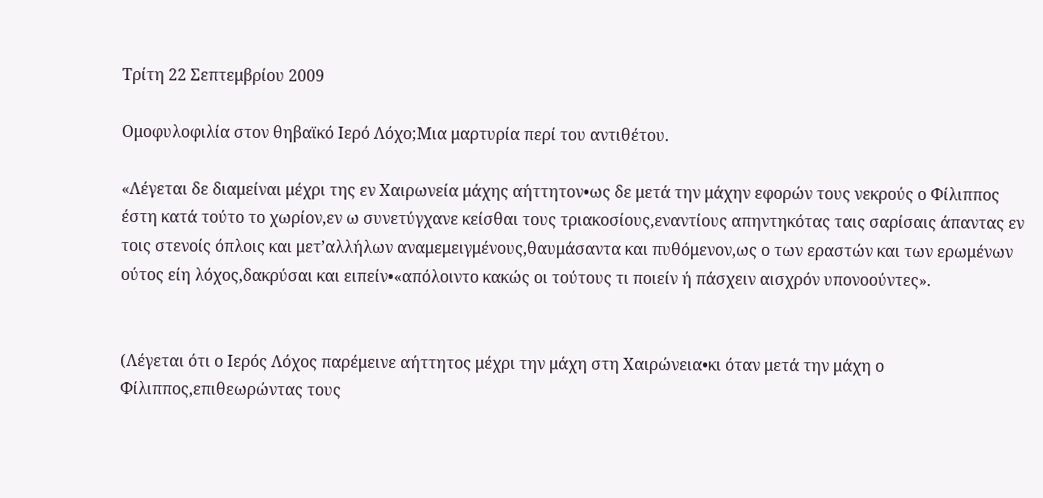Τρίτη 22 Σεπτεμβρίου 2009

Ομοφυλοφιλία στον θηβαϊκό Ιερό Λόχο;Μια μαρτυρία περί του αντιθέτου.

«Λέγεται δε διαμείναι μέχρι της εν Χαιρωνεία μάχης αήττητον•ως δε μετά την μάχην εφορών τους νεκρούς ο Φίλιππος έστη κατά τούτο το χωρίον,εν ω συνετύγχανε κείσθαι τους τριακοσίους,εναντίους απηντηκότας ταις σαρίσαις άπαντας εν τοις στενοίς όπλοις και μετ’αλλήλων αναμεμειγμένους,θαυμάσαντα και πυθόμενον,ως ο των εραστών και των ερωμένων ούτος είη λόχος,δακρύσαι και ειπείν•«απόλοιντο κακώς οι τούτους τι ποιείν ή πάσχειν αισχρόν υπονοούντες».


(Λέγεται ότι ο Ιερός Λόχος παρέμεινε αήττητος μέχρι την μάχη στη Χαιρώνεια•κι όταν μετά την μάχη ο Φίλιππος,επιθεωρώντας τους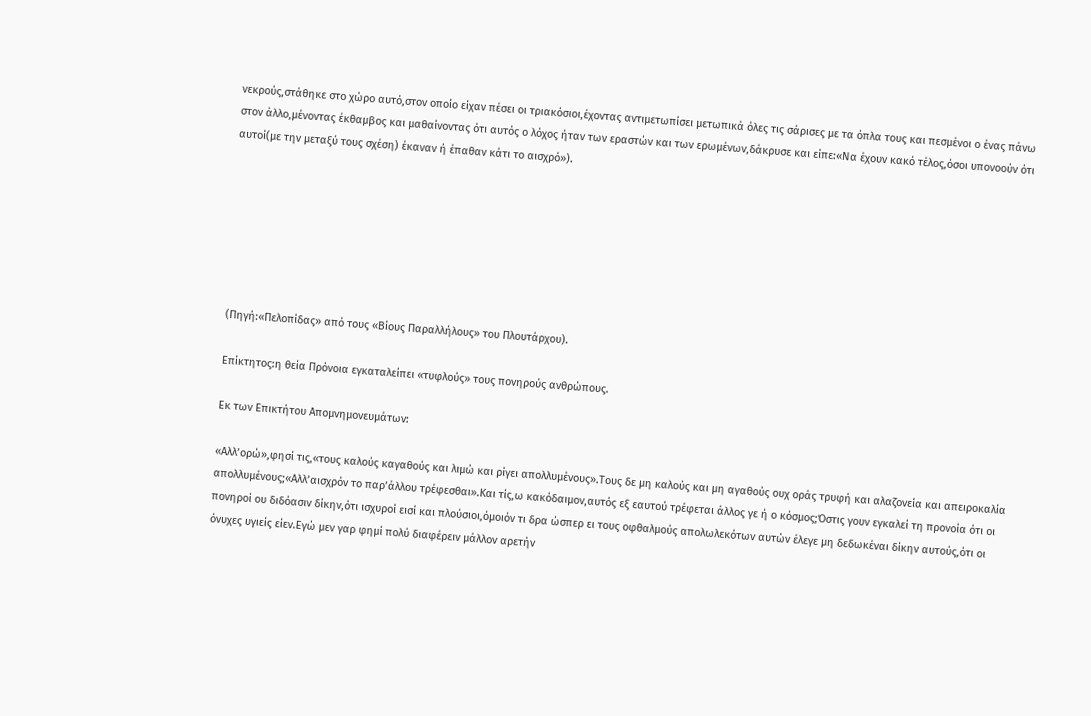νεκρούς,στάθηκε στο χώρο αυτό,στον οποίο είχαν πέσει οι τριακόσιοι,έχοντας αντιμετωπίσει μετωπικά όλες τις σάρισες με τα όπλα τους και πεσμένοι ο ένας πάνω στον άλλο,μένοντας έκθαμβος και μαθαίνοντας ότι αυτός ο λόχος ήταν των εραστών και των ερωμένων,δάκρυσε και είπε:«Να έχουν κακό τέλος,όσοι υπονοούν ότι αυτοί(με την μεταξύ τους σχέση) έκαναν ή έπαθαν κάτι το αισχρό»).







(Πηγή:«Πελοπίδας» από τους «Βίους Παραλλήλους» του Πλουτάρχου).

Επίκτητος:η θεία Πρόνοια εγκαταλείπει «τυφλούς» τους πονηρούς ανθρώπους.

Εκ των Επικτήτου Απομνημονευμάτων:

«Αλλ’ορώ»,φησί τις,«τους καλούς καγαθούς και λιμώ και ρίγει απολλυμένους».Τους δε μη καλούς και μη αγαθούς ουχ οράς τρυφή και αλαζονεία και απειροκαλία απολλυμένους;«Αλλ’αισχρόν το παρ’άλλου τρέφεσθαι».Και τίς,ω κακόδαιμον,αυτός εξ εαυτού τρέφεται άλλος γε ή ο κόσμος;Όστις γουν εγκαλεί τη προνοία ότι οι πονηροί ου διδόασιν δίκην,ότι ισχυροί εισί και πλούσιοι,όμοιόν τι δρα ώσπερ ει τους οφθαλμούς απολωλεκότων αυτών έλεγε μη δεδωκέναι δίκην αυτούς,ότι οι όνυχες υγιείς είεν.Εγώ μεν γαρ φημί πολύ διαφέρειν μάλλον αρετήν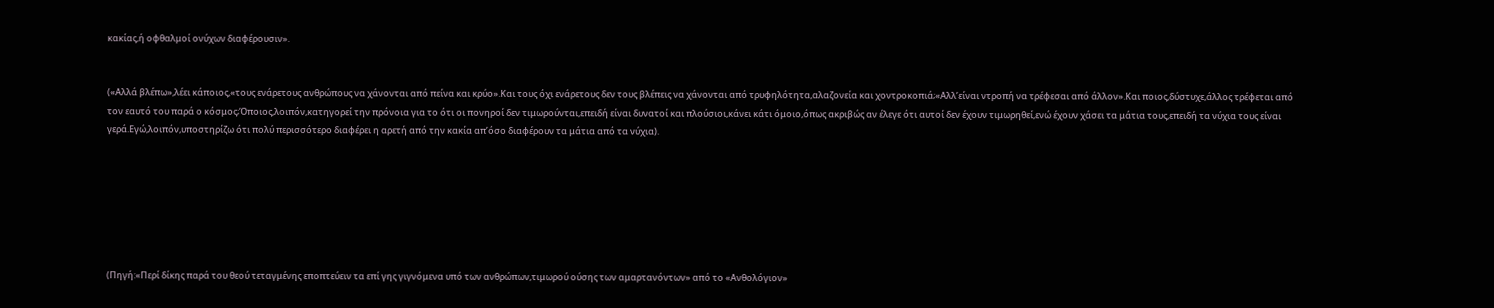κακίας,ή οφθαλμοί ονύχων διαφέρουσιν».


(«Αλλά βλέπω»,λέει κάποιος,«τους ενάρετους ανθρώπους να χάνονται από πείνα και κρύο».Και τους όχι ενάρετους δεν τους βλέπεις να χάνονται από τρυφηλότητα,αλαζονεία και χοντροκοπιά;«Αλλ’είναι ντροπή να τρέφεσαι από άλλον».Και ποιος,δύστυχε,άλλος τρέφεται από τον εαυτό του παρά ο κόσμος;Όποιος,λοιπόν,κατηγορεί την πρόνοια για το ότι οι πονηροί δεν τιμωρούνται,επειδή είναι δυνατοί και πλούσιοι,κάνει κάτι όμοιο,όπως ακριβώς αν έλεγε ότι αυτοί δεν έχουν τιμωρηθεί,ενώ έχουν χάσει τα μάτια τους,επειδή τα νύχια τους είναι γερά.Εγώ,λοιπόν,υποστηρίζω ότι πολύ περισσότερο διαφέρει η αρετή από την κακία απ’όσο διαφέρουν τα μάτια από τα νύχια).







(Πηγή:«Περί δίκης παρά του θεού τεταγμένης εποπτεύειν τα επί γης γιγνόμενα υπό των ανθρώπων,τιμωρού ούσης των αμαρτανόντων» από το «Ανθολόγιον»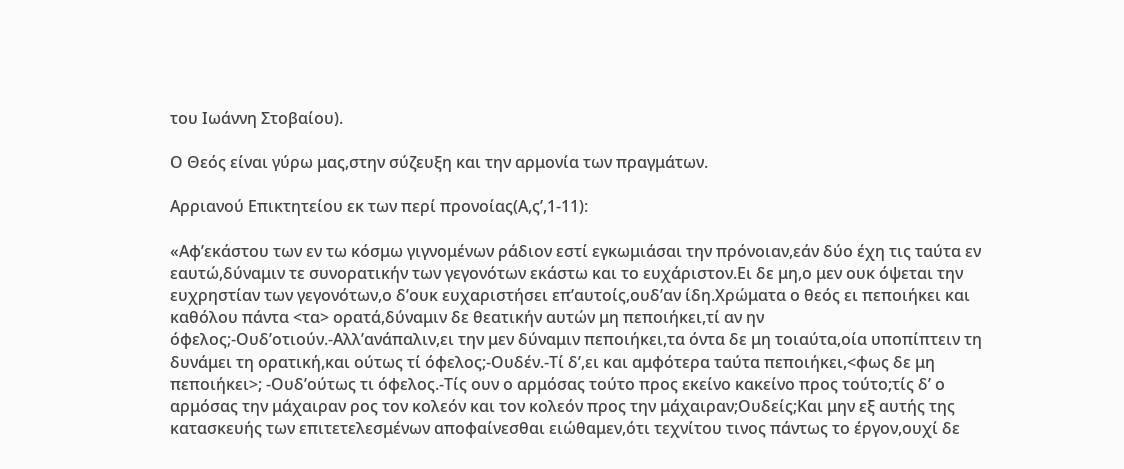του Ιωάννη Στοβαίου).

Ο Θεός είναι γύρω μας,στην σύζευξη και την αρμονία των πραγμάτων.

Αρριανού Επικτητείου εκ των περί προνοίας(Α,ς’,1-11):

«Αφ’εκάστου των εν τω κόσμω γιγνομένων ράδιον εστί εγκωμιάσαι την πρόνοιαν,εάν δύο έχη τις ταύτα εν εαυτώ,δύναμιν τε συνορατικήν των γεγονότων εκάστω και το ευχάριστον.Ει δε μη,ο μεν ουκ όψεται την ευχρηστίαν των γεγονότων,ο δ’ουκ ευχαριστήσει επ’αυτοίς,ουδ’αν ίδη.Χρώματα ο θεός ει πεποιήκει και καθόλου πάντα <τα> ορατά,δύναμιν δε θεατικήν αυτών μη πεποιήκει,τί αν ην όφελος;-Ουδ’οτιούν.-Αλλ’ανάπαλιν,ει την μεν δύναμιν πεποιήκει,τα όντα δε μη τοιαύτα,οία υποπίπτειν τη δυνάμει τη ορατική,και ούτως τί όφελος;-Ουδέν.-Τί δ’,ει και αμφότερα ταύτα πεποιήκει,<φως δε μη πεποιήκει>; -Ουδ’ούτως τι όφελος.-Τίς ουν ο αρμόσας τούτο προς εκείνο κακείνο προς τούτο;τίς δ’ ο αρμόσας την μάχαιραν ρος τον κολεόν και τον κολεόν προς την μάχαιραν;Ουδείς;Και μην εξ αυτής της κατασκευής των επιτετελεσμένων αποφαίνεσθαι ειώθαμεν,ότι τεχνίτου τινος πάντως το έργον,ουχί δε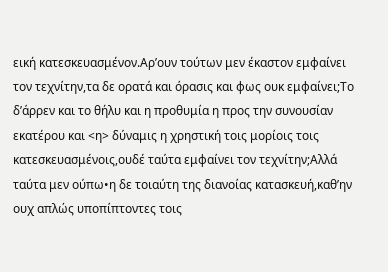εική κατεσκευασμένον.Αρ’ουν τούτων μεν έκαστον εμφαίνει τον τεχνίτην,τα δε ορατά και όρασις και φως ουκ εμφαίνει;Το δ’άρρεν και το θήλυ και η προθυμία η προς την συνουσίαν εκατέρου και <η> δύναμις η χρηστική τοις μορίοις τοις κατεσκευασμένοις,ουδέ ταύτα εμφαίνει τον τεχνίτην;Αλλά ταύτα μεν ούπω•η δε τοιαύτη της διανοίας κατασκευή,καθ’ην ουχ απλώς υποπίπτοντες τοις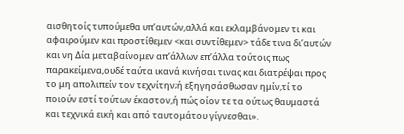αισθητοίς τυπούμεθα υπ’αυτών,αλλά και εκλαμβάνομεν τι και αφαιρούμεν και προστίθεμεν <και συντίθεμεν> τάδε τινα δι’αυτών και νη Δία μεταβαίνομεν απ’άλλων επ’άλλα τούτοις πως παρακείμενα,ουδέ ταύτα ικανά κινήσαι τινας και διατρέψαι προς το μη απολιπείν τον τεχνίτην;ή εξηγησάσθωσαν ημίν,τί το ποιούν εστί τούτων έκαστον,ή πώς οίον τε τα ούτως θαυμαστά και τεχνικά εική και από ταυτομάτου γίγνεσθαι».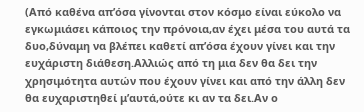(Από καθένα απ’όσα γίνονται στον κόσμο είναι εύκολο να εγκωμιάσει κάποιος την πρόνοια,αν έχει μέσα του αυτά τα δυο,δύναμη να βλέπει καθετί απ’όσα έχουν γίνει και την ευχάριστη διάθεση.Αλλιώς από τη μια δεν θα δει την χρησιμότητα αυτών που έχουν γίνει και από την άλλη δεν θα ευχαριστηθεί μ’αυτά,ούτε κι αν τα δει.Αν ο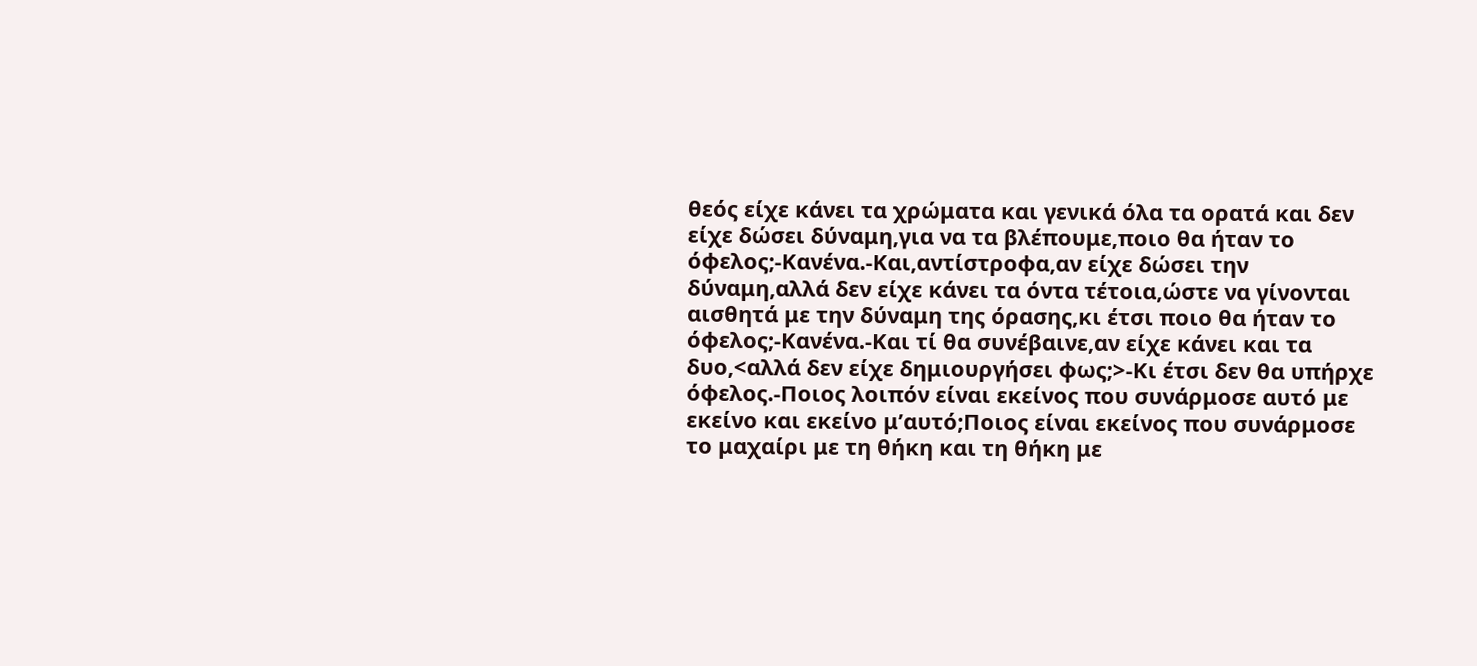θεός είχε κάνει τα χρώματα και γενικά όλα τα ορατά και δεν είχε δώσει δύναμη,για να τα βλέπουμε,ποιο θα ήταν το όφελος;-Κανένα.-Και,αντίστροφα,αν είχε δώσει την δύναμη,αλλά δεν είχε κάνει τα όντα τέτοια,ώστε να γίνονται αισθητά με την δύναμη της όρασης,κι έτσι ποιο θα ήταν το όφελος;-Κανένα.-Και τί θα συνέβαινε,αν είχε κάνει και τα δυο,<αλλά δεν είχε δημιουργήσει φως;>-Κι έτσι δεν θα υπήρχε όφελος.-Ποιος λοιπόν είναι εκείνος που συνάρμοσε αυτό με εκείνο και εκείνο μ’αυτό;Ποιος είναι εκείνος που συνάρμοσε το μαχαίρι με τη θήκη και τη θήκη με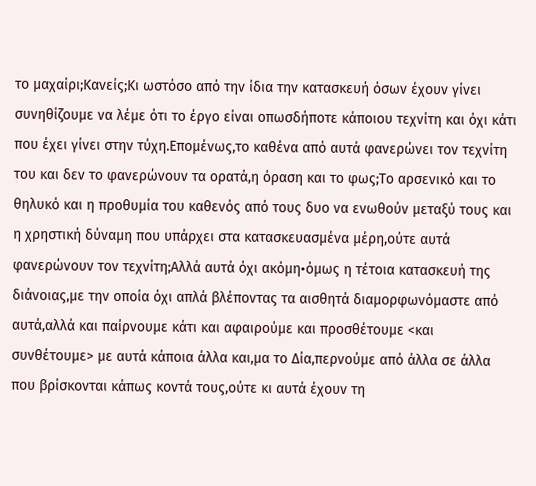το μαχαίρι;Κανείς;Κι ωστόσο από την ίδια την κατασκευή όσων έχουν γίνει συνηθίζουμε να λέμε ότι το έργο είναι οπωσδήποτε κάποιου τεχνίτη και όχι κάτι που έχει γίνει στην τύχη.Επομένως,το καθένα από αυτά φανερώνει τον τεχνίτη του και δεν το φανερώνουν τα ορατά,η όραση και το φως;Το αρσενικό και το θηλυκό και η προθυμία του καθενός από τους δυο να ενωθούν μεταξύ τους και η χρηστική δύναμη που υπάρχει στα κατασκευασμένα μέρη,ούτε αυτά φανερώνουν τον τεχνίτη;Αλλά αυτά όχι ακόμη•όμως η τέτοια κατασκευή της διάνοιας,με την οποία όχι απλά βλέποντας τα αισθητά διαμορφωνόμαστε από αυτά,αλλά και παίρνουμε κάτι και αφαιρούμε και προσθέτουμε <και συνθέτουμε> με αυτά κάποια άλλα και,μα το Δία,περνούμε από άλλα σε άλλα που βρίσκονται κάπως κοντά τους,ούτε κι αυτά έχουν τη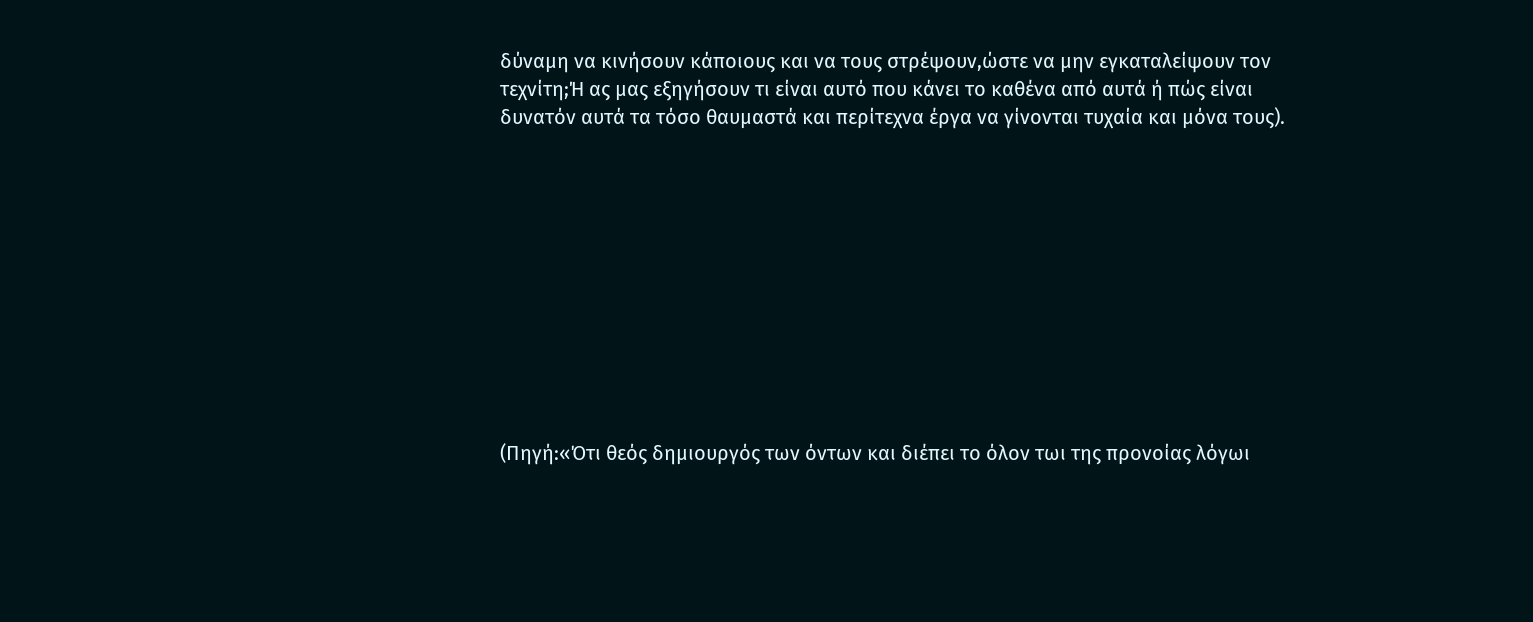δύναμη να κινήσουν κάποιους και να τους στρέψουν,ώστε να μην εγκαταλείψουν τον τεχνίτη;Ή ας μας εξηγήσουν τι είναι αυτό που κάνει το καθένα από αυτά ή πώς είναι δυνατόν αυτά τα τόσο θαυμαστά και περίτεχνα έργα να γίνονται τυχαία και μόνα τους).











(Πηγή:«Ότι θεός δημιουργός των όντων και διέπει το όλον τωι της προνοίας λόγωι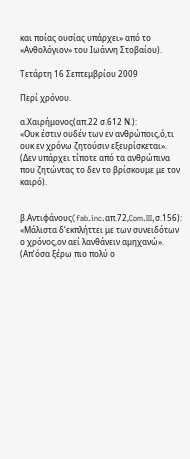και ποίας ουσίας υπάρχει» από το «Ανθολόγιον» του Ιωάννη Στοβαίου).

Τετάρτη 16 Σεπτεμβρίου 2009

Περί χρόνου.

α.Χαιρήμονος(απ.22 σ.612 Ν.):
«Ουκ έστιν ουδέν των εν ανθρώποις,ό,τι ουκ εν χρόνω ζητούσιν εξευρίσκεται».
(Δεν υπάρχει τίποτε από τα ανθρώπινα που ζητώντας το δεν το βρίσκουμε με τον καιρό).


β.Αντιφάνους(fab.inc.απ.72,Com.III,σ.156):
«Μάλιστα δ’εκπλήττει με των συνειδότων ο χρόνος,ον αεί λανθάνειν αμηχανώ».
(Απ’όσα ξέρω πιο πολύ ο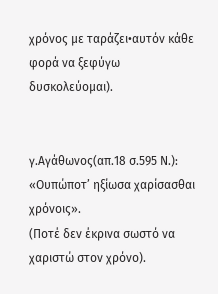χρόνος με ταράζει•αυτόν κάθε φορά να ξεφύγω δυσκολεύομαι).


γ.Αγάθωνος(απ.18 σ.595 Ν.):
«Ουπώποτ’ ηξίωσα χαρίσασθαι χρόνοις».
(Ποτέ δεν έκρινα σωστό να χαριστώ στον χρόνο).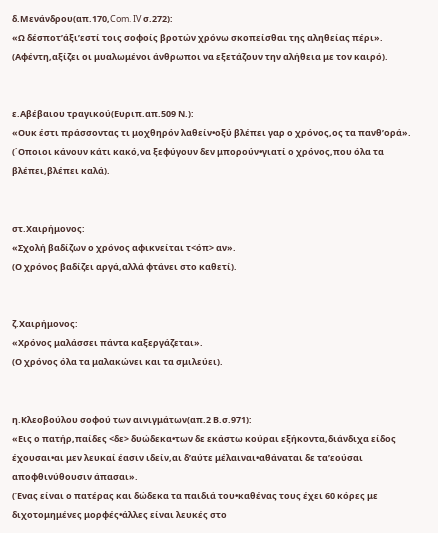δ.Μενάνδρου(απ.170,Com. IV σ.272):
«Ω δέσποτ’άξι’εστί τοις σοφοίς βροτών χρόνω σκοπείσθαι της αληθείας πέρι».
(Αφέντη,αξίζει οι μυαλωμένοι άνθρωποι να εξετάζουν την αλήθεια με τον καιρό).


ε.Αβέβαιου τραγικού(Ευριπ.απ.509 Ν.):
«Ουκ έστι πράσσοντας τι μοχθηρόν λαθείν•οξύ βλέπει γαρ ο χρόνος,ος τα πανθ’ορά».
(΄Οποιοι κάνουν κάτι κακό,να ξεφύγουν δεν μπορούν•γιατί ο χρόνος,που όλα τα βλέπει,βλέπει καλά).


στ.Χαιρήμονος:
«Σχολή βαδίζων ο χρόνος αφικνείται τ<όπ> αν».
(Ο χρόνος βαδίζει αργά,αλλά φτάνει στο καθετί).


ζ.Χαιρήμονος:
«Χρόνος μαλάσσει πάντα καξεργάζεται».
(Ο χρόνος όλα τα μαλακώνει και τα σμιλεύει).


η.Κλεοβούλου σοφού των αινιγμάτων(απ.2 Β.σ.971):
«Εις ο πατήρ,παίδες <δε> δυώδεκα•των δε εκάστω κούραι εξήκοντα,διάνδιχα είδος έχουσαι•αι μεν λευκαί έασιν ιδείν,αι δ’αύτε μέλαιναι•αθάναται δε τα’εούσαι αποφθινύθουσιν άπασαι».
(Ένας είναι ο πατέρας και δώδεκα τα παιδιά του•καθένας τους έχει 60 κόρες με διχοτομημένες μορφές•άλλες είναι λευκές στο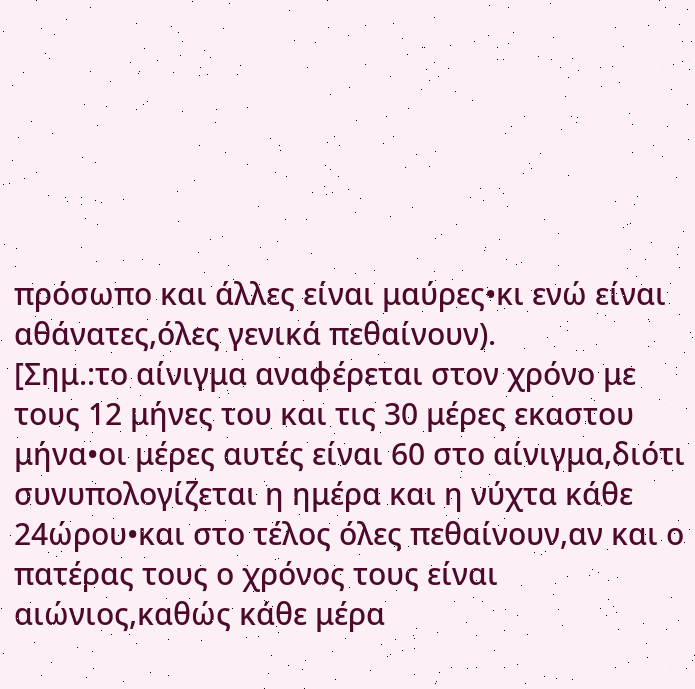πρόσωπο και άλλες είναι μαύρες•κι ενώ είναι αθάνατες,όλες γενικά πεθαίνουν).
[Σημ.:το αίνιγμα αναφέρεται στον χρόνο με τους 12 μήνες του και τις 30 μέρες εκαστου μήνα•οι μέρες αυτές είναι 60 στο αίνιγμα,διότι συνυπολογίζεται η ημέρα και η νύχτα κάθε 24ώρου•και στο τέλος όλες πεθαίνουν,αν και ο πατέρας τους ο χρόνος τους είναι αιώνιος,καθώς κάθε μέρα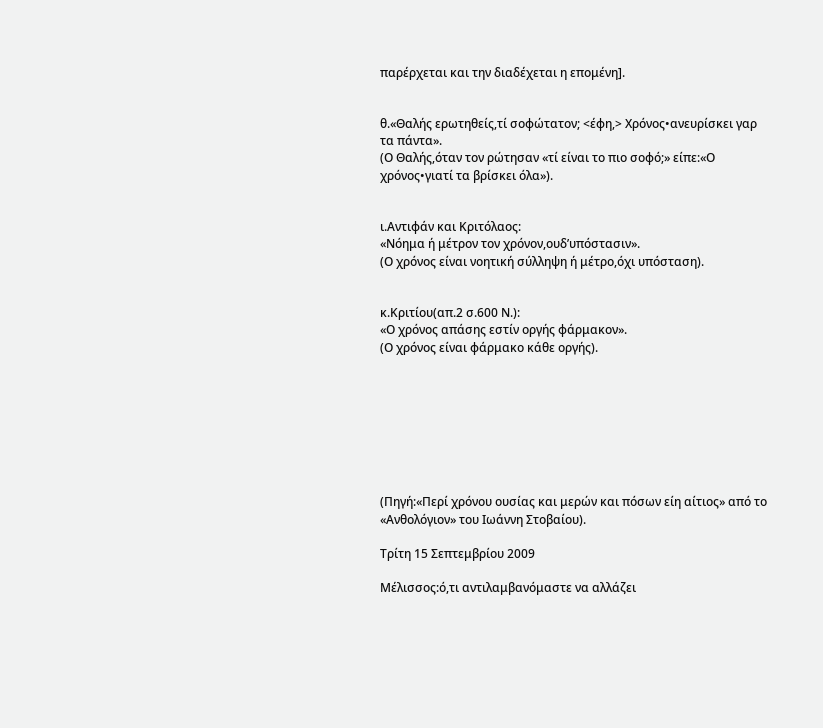παρέρχεται και την διαδέχεται η επομένη].


θ.«Θαλής ερωτηθείς,τί σοφώτατον; <έφη,> Χρόνος•ανευρίσκει γαρ τα πάντα».
(Ο Θαλής,όταν τον ρώτησαν «τί είναι το πιο σοφό;» είπε:«Ο χρόνος•γιατί τα βρίσκει όλα»).


ι.Αντιφάν και Κριτόλαος:
«Νόημα ή μέτρον τον χρόνον,ουδ’υπόστασιν».
(Ο χρόνος είναι νοητική σύλληψη ή μέτρο,όχι υπόσταση).


κ.Κριτίου(απ.2 σ.600 Ν.):
«Ο χρόνος απάσης εστίν οργής φάρμακον».
(Ο χρόνος είναι φάρμακο κάθε οργής).








(Πηγή:«Περί χρόνου ουσίας και μερών και πόσων είη αίτιος» από το «Ανθολόγιον» του Ιωάννη Στοβαίου).

Τρίτη 15 Σεπτεμβρίου 2009

Μέλισσος:ό,τι αντιλαμβανόμαστε να αλλάζει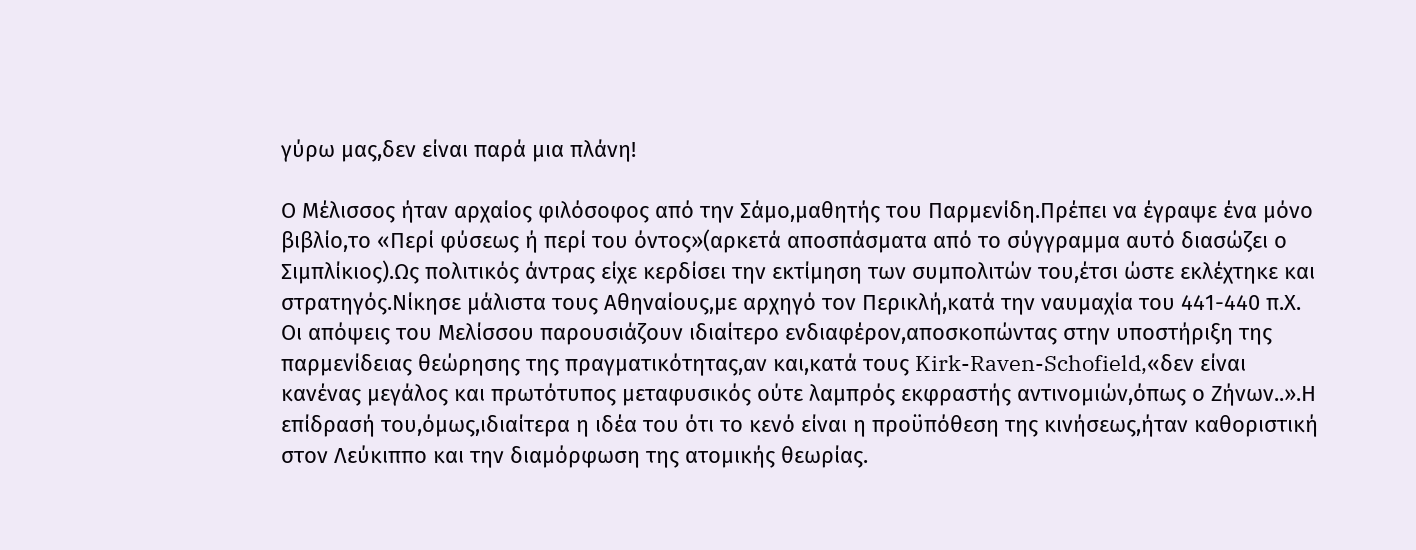γύρω μας,δεν είναι παρά μια πλάνη!

Ο Μέλισσος ήταν αρχαίος φιλόσοφος από την Σάμο,μαθητής του Παρμενίδη.Πρέπει να έγραψε ένα μόνο βιβλίο,το «Περί φύσεως ή περί του όντος»(αρκετά αποσπάσματα από το σύγγραμμα αυτό διασώζει ο Σιμπλίκιος).Ως πολιτικός άντρας είχε κερδίσει την εκτίμηση των συμπολιτών του,έτσι ώστε εκλέχτηκε και στρατηγός.Νίκησε μάλιστα τους Αθηναίους,με αρχηγό τον Περικλή,κατά την ναυμαχία του 441-440 π.Χ.
Οι απόψεις του Μελίσσου παρουσιάζουν ιδιαίτερο ενδιαφέρον,αποσκοπώντας στην υποστήριξη της παρμενίδειας θεώρησης της πραγματικότητας,αν και,κατά τους Kirk-Raven-Schofield,«δεν είναι κανένας μεγάλος και πρωτότυπος μεταφυσικός ούτε λαμπρός εκφραστής αντινομιών,όπως ο Ζήνων..».Η επίδρασή του,όμως,ιδιαίτερα η ιδέα του ότι το κενό είναι η προϋπόθεση της κινήσεως,ήταν καθοριστική στον Λεύκιππο και την διαμόρφωση της ατομικής θεωρίας.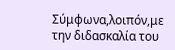Σύμφωνα,λοιπόν,με την διδασκαλία του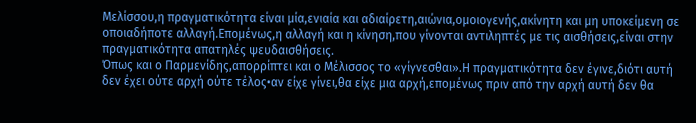Μελίσσου,η πραγματικότητα είναι μία,ενιαία και αδιαίρετη,αιώνια,ομοιογενής,ακίνητη και μη υποκείμενη σε οποιαδήποτε αλλαγή.Επομένως,η αλλαγή και η κίνηση,που γίνονται αντιληπτές με τις αισθήσεις,είναι στην πραγματικότητα απατηλές ψευδαισθήσεις.
Όπως και ο Παρμενίδης,απορρίπτει και ο Μέλισσος το «γίγνεσθαι».Η πραγματικότητα δεν έγινε,διότι αυτή δεν έχει ούτε αρχή ούτε τέλος•αν είχε γίνει,θα είχε μια αρχή,επομένως πριν από την αρχή αυτή δεν θα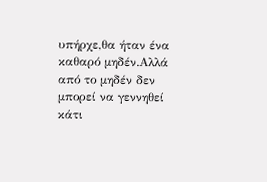υπήρχε,θα ήταν ένα καθαρό μηδέν.Αλλά από το μηδέν δεν μπορεί να γεννηθεί κάτι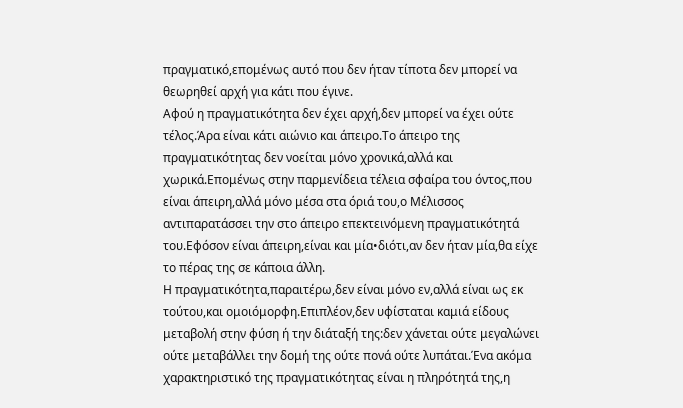πραγματικό,επομένως αυτό που δεν ήταν τίποτα δεν μπορεί να θεωρηθεί αρχή για κάτι που έγινε.
Αφού η πραγματικότητα δεν έχει αρχή,δεν μπορεί να έχει ούτε τέλος.Άρα είναι κάτι αιώνιο και άπειρο.Το άπειρο της πραγματικότητας δεν νοείται μόνο χρονικά,αλλά και χωρικά.Επομένως στην παρμενίδεια τέλεια σφαίρα του όντος,που είναι άπειρη,αλλά μόνο μέσα στα όριά του,ο Μέλισσος αντιπαρατάσσει την στο άπειρο επεκτεινόμενη πραγματικότητά του.Εφόσον είναι άπειρη,είναι και μία•διότι,αν δεν ήταν μία,θα είχε το πέρας της σε κάποια άλλη.
Η πραγματικότητα,παραιτέρω,δεν είναι μόνο εν,αλλά είναι ως εκ τούτου,και ομοιόμορφη.Επιπλέον,δεν υφίσταται καμιά είδους μεταβολή στην φύση ή την διάταξή της:δεν χάνεται ούτε μεγαλώνει ούτε μεταβάλλει την δομή της ούτε πονά ούτε λυπάται.Ένα ακόμα χαρακτηριστικό της πραγματικότητας είναι η πληρότητά της,η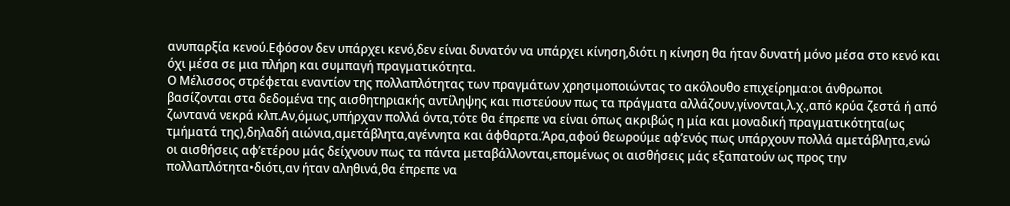ανυπαρξία κενού.Εφόσον δεν υπάρχει κενό,δεν είναι δυνατόν να υπάρχει κίνηση,διότι η κίνηση θα ήταν δυνατή μόνο μέσα στο κενό και όχι μέσα σε μια πλήρη και συμπαγή πραγματικότητα.
Ο Μέλισσος στρέφεται εναντίον της πολλαπλότητας των πραγμάτων χρησιμοποιώντας το ακόλουθο επιχείρημα:οι άνθρωποι βασίζονται στα δεδομένα της αισθητηριακής αντίληψης και πιστεύουν πως τα πράγματα αλλάζουν,γίνονται,λ.χ.,από κρύα ζεστά ή από ζωντανά νεκρά κλπ.Αν,όμως,υπήρχαν πολλά όντα,τότε θα έπρεπε να είναι όπως ακριβώς η μία και μοναδική πραγματικότητα(ως τμήματά της),δηλαδή αιώνια,αμετάβλητα,αγέννητα και άφθαρτα.Άρα,αφού θεωρούμε αφ’ενός πως υπάρχουν πολλά αμετάβλητα,ενώ οι αισθήσεις αφ’ετέρου μάς δείχνουν πως τα πάντα μεταβάλλονται,επομένως οι αισθήσεις μάς εξαπατούν ως προς την πολλαπλότητα•διότι,αν ήταν αληθινά,θα έπρεπε να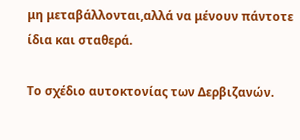μη μεταβάλλονται,αλλά να μένουν πάντοτε ίδια και σταθερά.

Το σχέδιο αυτοκτονίας των Δερβιζανών.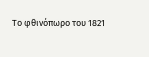Το φθινόπωρο του 1821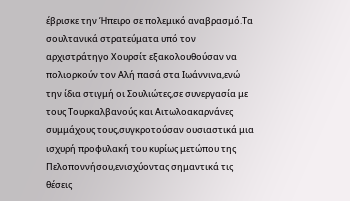έβρισκε την Ήπειρο σε πολεμικό αναβρασμό.Τα σουλτανικά στρατεύματα υπό τον αρχιστράτηγο Χουρσίτ εξακολουθούσαν να πολιορκούν τον Αλή πασά στα Ιωάννινα,ενώ την ίδια στιγμή οι Σουλιώτες,σε συνεργασία με τους Τουρκαλβανούς και Αιτωλοακαρνάνες συμμάχους τους,συγκροτούσαν ουσιαστικά μια ισχυρή προφυλακή του κυρίως μετώπου της Πελοποννήσου,ενισχύοντας σημαντικά τις θέσεις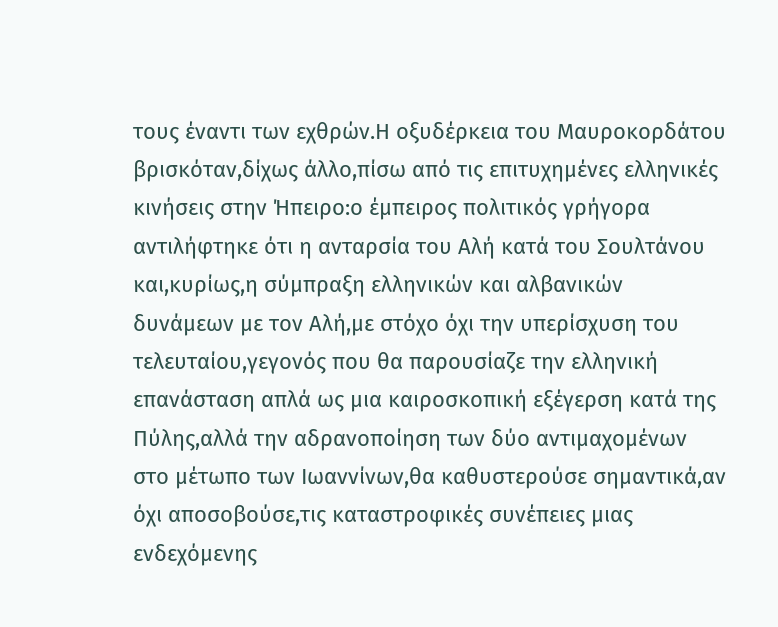τους έναντι των εχθρών.Η οξυδέρκεια του Μαυροκορδάτου βρισκόταν,δίχως άλλο,πίσω από τις επιτυχημένες ελληνικές κινήσεις στην Ήπειρο:ο έμπειρος πολιτικός γρήγορα αντιλήφτηκε ότι η ανταρσία του Αλή κατά του Σουλτάνου και,κυρίως,η σύμπραξη ελληνικών και αλβανικών δυνάμεων με τον Αλή,με στόχο όχι την υπερίσχυση του τελευταίου,γεγονός που θα παρουσίαζε την ελληνική επανάσταση απλά ως μια καιροσκοπική εξέγερση κατά της Πύλης,αλλά την αδρανοποίηση των δύο αντιμαχομένων στο μέτωπο των Ιωαννίνων,θα καθυστερούσε σημαντικά,αν όχι αποσοβούσε,τις καταστροφικές συνέπειες μιας ενδεχόμενης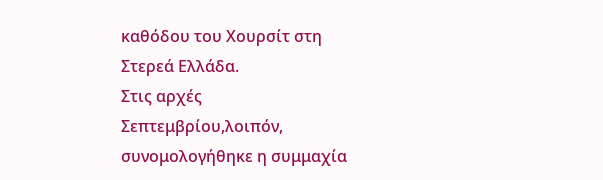καθόδου του Χουρσίτ στη Στερεά Ελλάδα.
Στις αρχές Σεπτεμβρίου,λοιπόν, συνομολογήθηκε η συμμαχία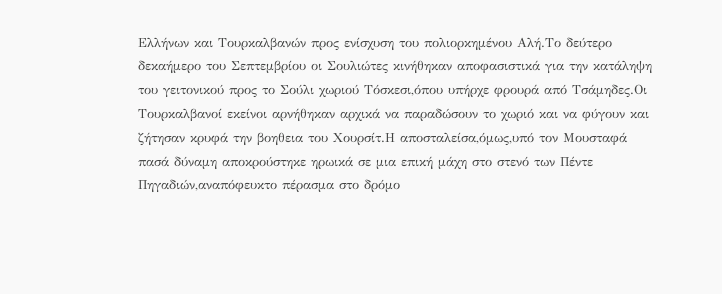Ελλήνων και Τουρκαλβανών προς ενίσχυση του πολιορκημένου Αλή.Το δεύτερο δεκαήμερο του Σεπτεμβρίου οι Σουλιώτες κινήθηκαν αποφασιστικά για την κατάληψη του γειτονικού προς το Σούλι χωριού Τόσκεσι,όπου υπήρχε φρουρά από Τσάμηδες.Οι Τουρκαλβανοί εκείνοι αρνήθηκαν αρχικά να παραδώσουν το χωριό και να φύγουν και ζήτησαν κρυφά την βοηθεια του Χουρσίτ.Η αποσταλείσα,όμως,υπό τον Μουσταφά πασά δύναμη αποκρούστηκε ηρωικά σε μια επική μάχη στο στενό των Πέντε Πηγαδιών,αναπόφευκτο πέρασμα στο δρόμο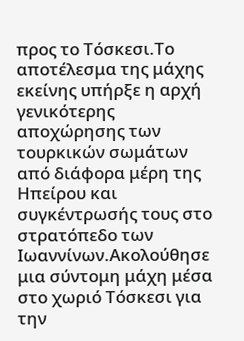προς το Τόσκεσι.Το αποτέλεσμα της μάχης εκείνης υπήρξε η αρχή γενικότερης αποχώρησης των τουρκικών σωμάτων από διάφορα μέρη της Ηπείρου και συγκέντρωσής τους στο στρατόπεδο των Ιωαννίνων.Ακολούθησε μια σύντομη μάχη μέσα στο χωριό Τόσκεσι για την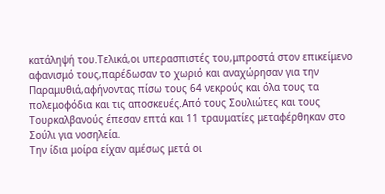κατάληψή του.Τελικά,οι υπερασπιστές του,μπροστά στον επικείμενο αφανισμό τους,παρέδωσαν το χωριό και αναχώρησαν για την Παραμυθιά,αφήνοντας πίσω τους 64 νεκρούς και όλα τους τα πολεμοφόδια και τις αποσκευές.Από τους Σουλιώτες και τους Τουρκαλβανούς έπεσαν επτά και 11 τραυματίες μεταφέρθηκαν στο Σούλι για νοσηλεία.
Την ίδια μοίρα είχαν αμέσως μετά οι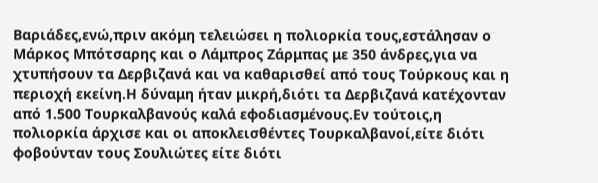Βαριάδες,ενώ,πριν ακόμη τελειώσει η πολιορκία τους,εστάλησαν ο Μάρκος Μπότσαρης και ο Λάμπρος Ζάρμπας με 350 άνδρες,για να χτυπήσουν τα Δερβιζανά και να καθαρισθεί από τους Τούρκους και η περιοχή εκείνη.Η δύναμη ήταν μικρή,διότι τα Δερβιζανά κατέχονταν από 1.500 Τουρκαλβανούς καλά εφοδιασμένους.Εν τούτοις,η πολιορκία άρχισε και οι αποκλεισθέντες Τουρκαλβανοί,είτε διότι φοβούνταν τους Σουλιώτες είτε διότι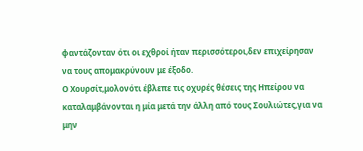φαντάζονταν ότι οι εχθροί ήταν περισσότεροι,δεν επιχείρησαν να τους απομακρύνουν με έξοδο.
Ο Χουρσίτ,μολονότι έβλεπε τις οχυρές θέσεις της Ηπείρου να καταλαμβάνονται η μία μετά την άλλη από τους Σουλιώτες,για να μην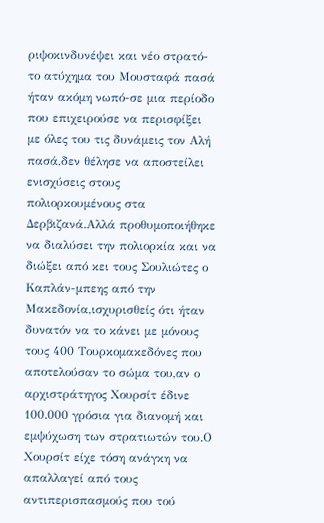ριψοκινδυνέψει και νέο στρατό-το ατύχημα του Μουσταφά πασά ήταν ακόμη νωπό-σε μια περίοδο που επιχειρούσε να περισφίξει με όλες του τις δυνάμεις τον Αλή πασά,δεν θέλησε να αποστείλει ενισχύσεις στους πολιορκουμένους στα Δερβιζανά.Αλλά προθυμοποιήθηκε να διαλύσει την πολιορκία και να διώξει από κει τους Σουλιώτες ο Καπλάν-μπεης από την Μακεδονία,ισχυρισθείς ότι ήταν δυνατόν να το κάνει με μόνους τους 400 Τουρκομακεδόνες που αποτελούσαν το σώμα του,αν ο αρχιστράτηγος Χουρσίτ έδινε 100.000 γρόσια για διανομή και εμψύχωση των στρατιωτών του.Ο Χουρσίτ είχε τόση ανάγκη να απαλλαγεί από τους αντιπερισπασμούς που τού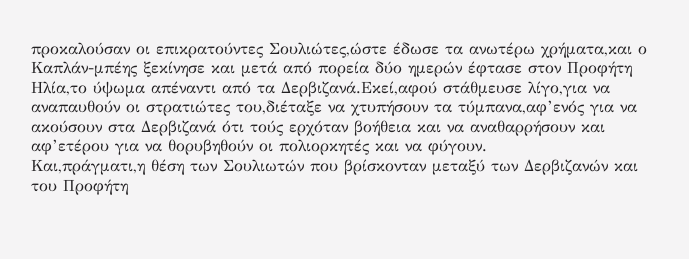προκαλούσαν οι επικρατούντες Σουλιώτες,ώστε έδωσε τα ανωτέρω χρήματα,και ο Καπλάν-μπέης ξεκίνησε και μετά από πορεία δύο ημερών έφτασε στον Προφήτη Ηλία,το ύψωμα απέναντι από τα Δερβιζανά.Εκεί,αφού στάθμευσε λίγο,για να αναπαυθούν οι στρατιώτες του,διέταξε να χτυπήσουν τα τύμπανα,αφ’ενός για να ακούσουν στα Δερβιζανά ότι τούς ερχόταν βοήθεια και να αναθαρρήσουν και αφ’ετέρου για να θορυβηθούν οι πολιορκητές και να φύγουν.
Και,πράγματι,η θέση των Σουλιωτών που βρίσκονταν μεταξύ των Δερβιζανών και του Προφήτη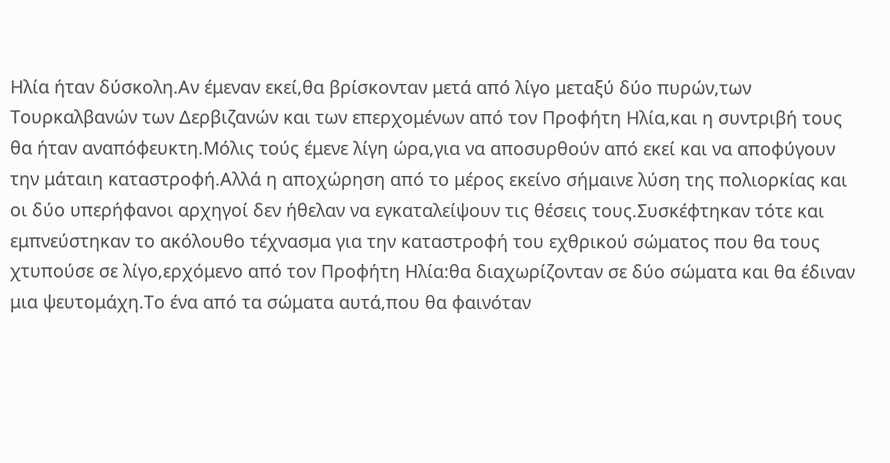Ηλία ήταν δύσκολη.Αν έμεναν εκεί,θα βρίσκονταν μετά από λίγο μεταξύ δύο πυρών,των Τουρκαλβανών των Δερβιζανών και των επερχομένων από τον Προφήτη Ηλία,και η συντριβή τους θα ήταν αναπόφευκτη.Μόλις τούς έμενε λίγη ώρα,για να αποσυρθούν από εκεί και να αποφύγουν την μάταιη καταστροφή.Αλλά η αποχώρηση από το μέρος εκείνο σήμαινε λύση της πολιορκίας και οι δύο υπερήφανοι αρχηγοί δεν ήθελαν να εγκαταλείψουν τις θέσεις τους.Συσκέφτηκαν τότε και εμπνεύστηκαν το ακόλουθο τέχνασμα για την καταστροφή του εχθρικού σώματος που θα τους χτυπούσε σε λίγο,ερχόμενο από τον Προφήτη Ηλία:θα διαχωρίζονταν σε δύο σώματα και θα έδιναν μια ψευτομάχη.Το ένα από τα σώματα αυτά,που θα φαινόταν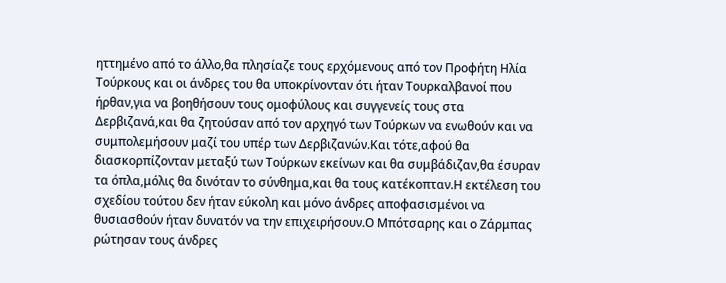ηττημένο από το άλλο,θα πλησίαζε τους ερχόμενους από τον Προφήτη Ηλία Τούρκους και οι άνδρες του θα υποκρίνονταν ότι ήταν Τουρκαλβανοί που ήρθαν,για να βοηθήσουν τους ομοφύλους και συγγενείς τους στα Δερβιζανά,και θα ζητούσαν από τον αρχηγό των Τούρκων να ενωθούν και να συμπολεμήσουν μαζί του υπέρ των Δερβιζανών.Και τότε,αφού θα διασκορπίζονταν μεταξύ των Τούρκων εκείνων και θα συμβάδιζαν,θα έσυραν τα όπλα,μόλις θα δινόταν το σύνθημα,και θα τους κατέκοπταν.Η εκτέλεση του σχεδίου τούτου δεν ήταν εύκολη και μόνο άνδρες αποφασισμένοι να θυσιασθούν ήταν δυνατόν να την επιχειρήσουν.Ο Μπότσαρης και ο Ζάρμπας ρώτησαν τους άνδρες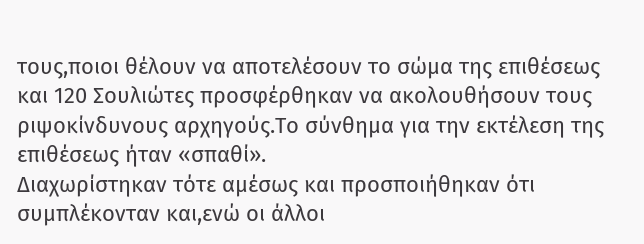τους,ποιοι θέλουν να αποτελέσουν το σώμα της επιθέσεως και 120 Σουλιώτες προσφέρθηκαν να ακολουθήσουν τους ριψοκίνδυνους αρχηγούς.Το σύνθημα για την εκτέλεση της επιθέσεως ήταν «σπαθί».
Διαχωρίστηκαν τότε αμέσως και προσποιήθηκαν ότι συμπλέκονταν και,ενώ οι άλλοι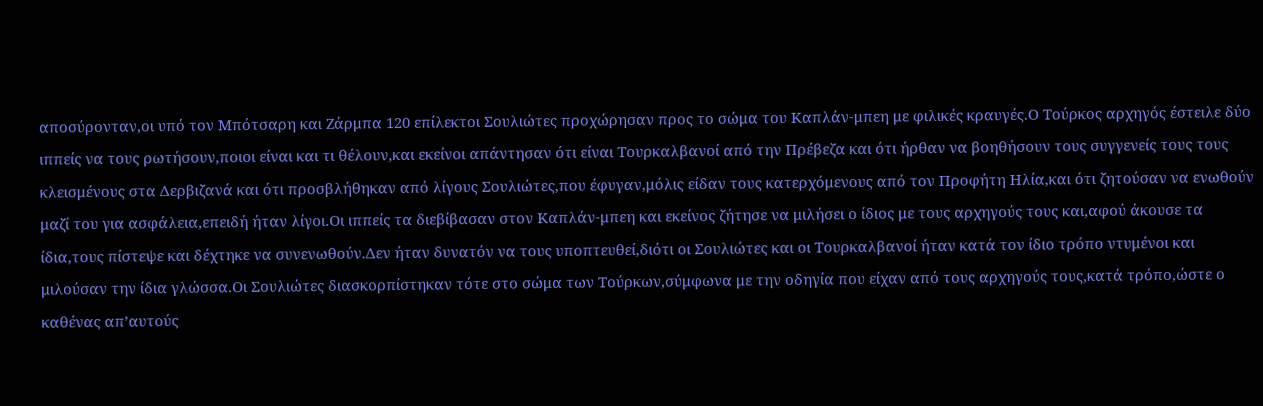αποσύρονταν,οι υπό τον Μπότσαρη και Ζάρμπα 120 επίλεκτοι Σουλιώτες προχώρησαν προς το σώμα του Καπλάν-μπεη με φιλικές κραυγές.Ο Τούρκος αρχηγός έστειλε δύο ιππείς να τους ρωτήσουν,ποιοι είναι και τι θέλουν,και εκείνοι απάντησαν ότι είναι Τουρκαλβανοί από την Πρέβεζα και ότι ήρθαν να βοηθήσουν τους συγγενείς τους τους κλεισμένους στα Δερβιζανά και ότι προσβλήθηκαν από λίγους Σουλιώτες,που έφυγαν,μόλις είδαν τους κατερχόμενους από τον Προφήτη Ηλία,και ότι ζητούσαν να ενωθούν μαζί του για ασφάλεια,επειδή ήταν λίγοι.Οι ιππείς τα διεβίβασαν στον Καπλάν-μπεη και εκείνος ζήτησε να μιλήσει ο ίδιος με τους αρχηγούς τους και,αφού άκουσε τα ίδια,τους πίστεψε και δέχτηκε να συνενωθούν.Δεν ήταν δυνατόν να τους υποπτευθεί,διότι οι Σουλιώτες και οι Τουρκαλβανοί ήταν κατά τον ίδιο τρόπο ντυμένοι και μιλούσαν την ίδια γλώσσα.Οι Σουλιώτες διασκορπίστηκαν τότε στο σώμα των Τούρκων,σύμφωνα με την οδηγία που είχαν από τους αρχηγούς τους,κατά τρόπο,ώστε ο καθένας απ’αυτούς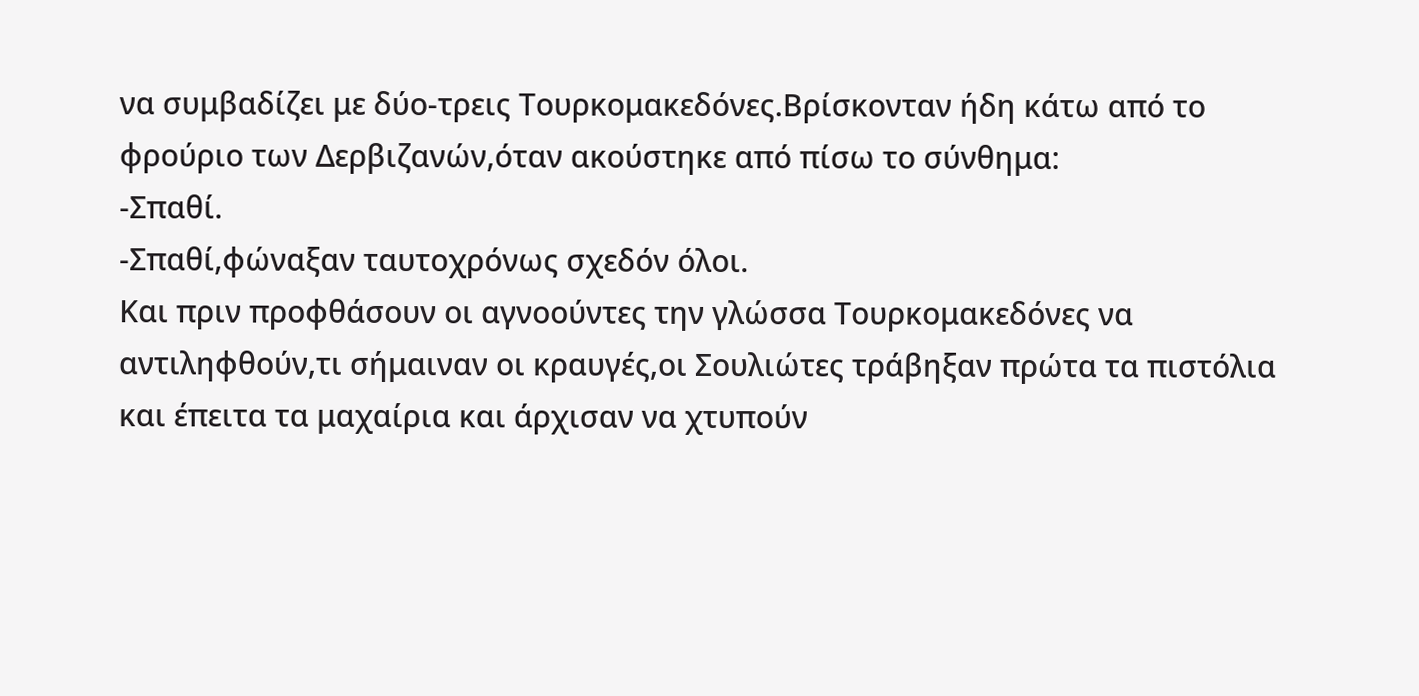να συμβαδίζει με δύο-τρεις Τουρκομακεδόνες.Βρίσκονταν ήδη κάτω από το φρούριο των Δερβιζανών,όταν ακούστηκε από πίσω το σύνθημα:
-Σπαθί.
-Σπαθί,φώναξαν ταυτοχρόνως σχεδόν όλοι.
Και πριν προφθάσουν οι αγνοούντες την γλώσσα Τουρκομακεδόνες να αντιληφθούν,τι σήμαιναν οι κραυγές,οι Σουλιώτες τράβηξαν πρώτα τα πιστόλια και έπειτα τα μαχαίρια και άρχισαν να χτυπούν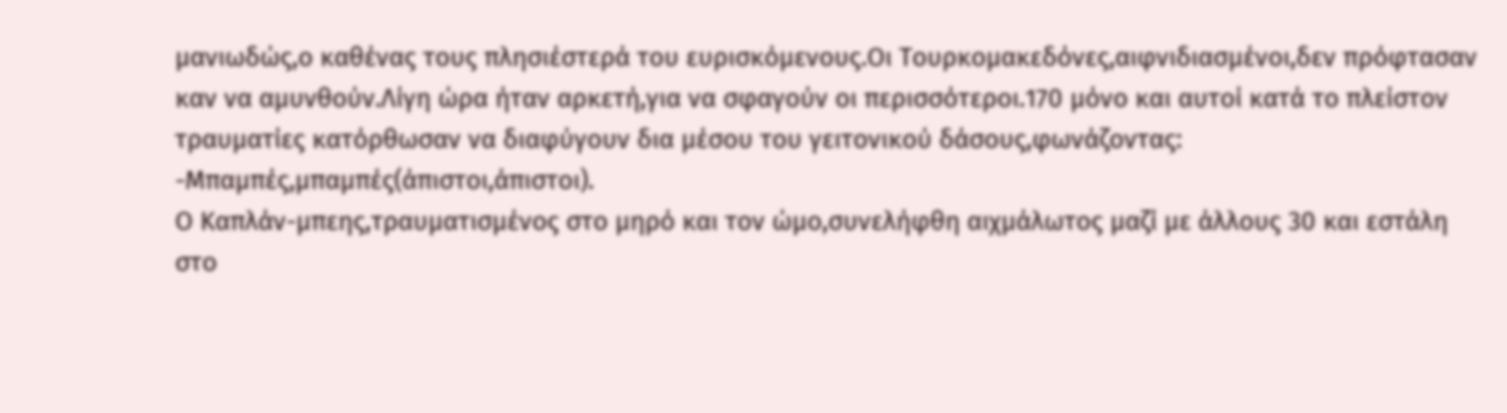μανιωδώς,ο καθένας τους πλησιέστερά του ευρισκόμενους.Οι Τουρκομακεδόνες,αιφνιδιασμένοι,δεν πρόφτασαν καν να αμυνθούν.Λίγη ώρα ήταν αρκετή,για να σφαγούν οι περισσότεροι.170 μόνο και αυτοί κατά το πλείστον τραυματίες κατόρθωσαν να διαφύγουν δια μέσου του γειτονικού δάσους,φωνάζοντας:
-Μπαμπές,μπαμπές(άπιστοι,άπιστοι).
Ο Καπλάν-μπεης,τραυματισμένος στο μηρό και τον ώμο,συνελήφθη αιχμάλωτος μαζί με άλλους 30 και εστάλη στο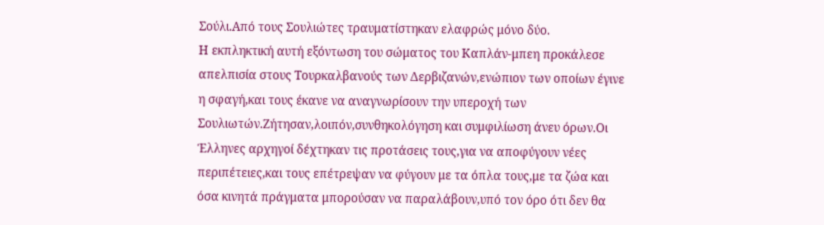Σούλι.Από τους Σουλιώτες τραυματίστηκαν ελαφρώς μόνο δύο.
Η εκπληκτική αυτή εξόντωση του σώματος του Καπλάν-μπεη προκάλεσε απελπισία στους Τουρκαλβανούς των Δερβιζανών,ενώπιον των οποίων έγινε η σφαγή,και τους έκανε να αναγνωρίσουν την υπεροχή των Σουλιωτών.Ζήτησαν,λοιπόν,συνθηκολόγηση και συμφιλίωση άνευ όρων.Οι Έλληνες αρχηγοί δέχτηκαν τις προτάσεις τους,για να αποφύγουν νέες περιπέτειες,και τους επέτρεψαν να φύγουν με τα όπλα τους,με τα ζώα και όσα κινητά πράγματα μπορούσαν να παραλάβουν,υπό τον όρο ότι δεν θα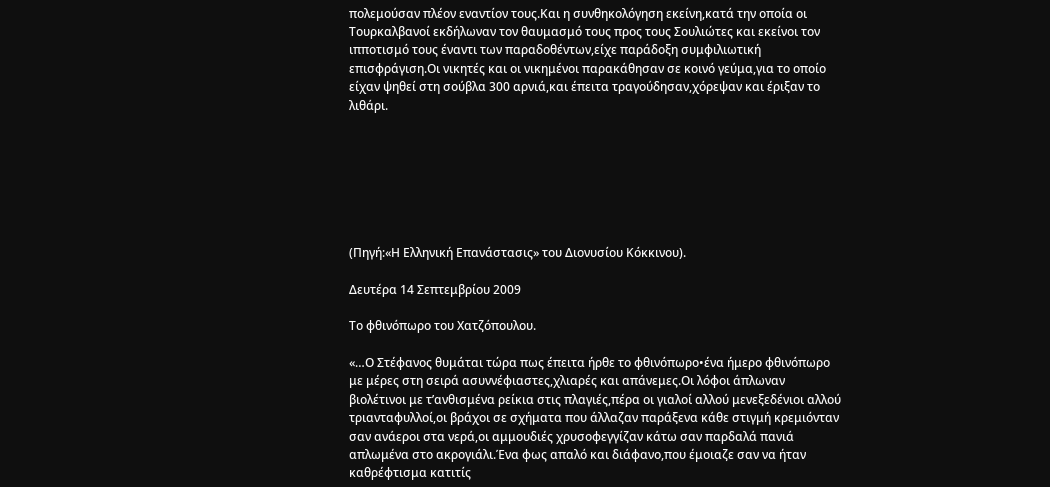πολεμούσαν πλέον εναντίον τους.Και η συνθηκολόγηση εκείνη,κατά την οποία οι Τουρκαλβανοί εκδήλωναν τον θαυμασμό τους προς τους Σουλιώτες και εκείνοι τον ιπποτισμό τους έναντι των παραδοθέντων,είχε παράδοξη συμφιλιωτική επισφράγιση.Οι νικητές και οι νικημένοι παρακάθησαν σε κοινό γεύμα,για το οποίο είχαν ψηθεί στη σούβλα 300 αρνιά,και έπειτα τραγούδησαν,χόρεψαν και έριξαν το λιθάρι.







(Πηγή:«Η Ελληνική Επανάστασις» του Διονυσίου Κόκκινου).

Δευτέρα 14 Σεπτεμβρίου 2009

Το φθινόπωρο του Χατζόπουλου.

«…Ο Στέφανος θυμάται τώρα πως έπειτα ήρθε το φθινόπωρο•ένα ήμερο φθινόπωρο με μέρες στη σειρά ασυννέφιαστες,χλιαρές και απάνεμες.Οι λόφοι άπλωναν βιολέτινοι με τ’ανθισμένα ρείκια στις πλαγιές,πέρα οι γιαλοί αλλού μενεξεδένιοι αλλού τριανταφυλλοί,οι βράχοι σε σχήματα που άλλαζαν παράξενα κάθε στιγμή κρεμιόνταν σαν ανάεροι στα νερά,οι αμμουδιές χρυσοφεγγίζαν κάτω σαν παρδαλά πανιά απλωμένα στο ακρογιάλι.Ένα φως απαλό και διάφανο,που έμοιαζε σαν να ήταν καθρέφτισμα κατιτίς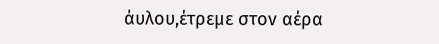άυλου,έτρεμε στον αέρα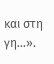και στη γη…».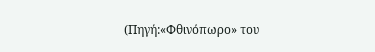(Πηγή:«Φθινόπωρο» του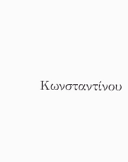Κωνσταντίνου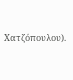Χατζόπουλου).